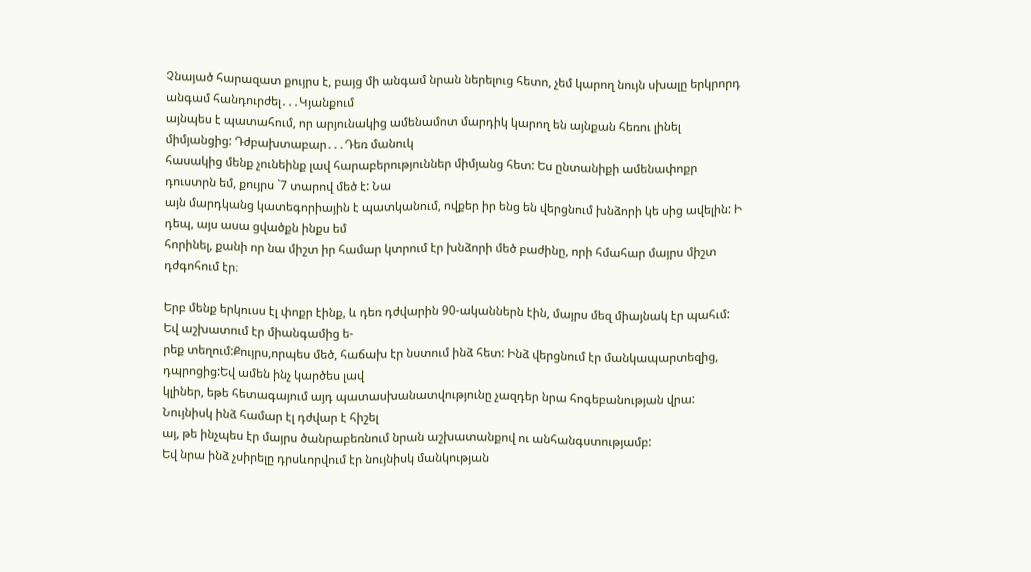Չնայած հարազատ քույրս է, բայց մի անգամ նրան ներելուց հետո, չեմ կարող նույն սխալը երկրորդ անգամ հանդուրժել․․․Կյանքում
այնպես է պատահում, որ արյունակից ամենամոտ մարդիկ կարող են այնքան հեռու լինել միմյանցից: Դժբախտաբար․․․Դեռ մանուկ
հասակից մենք չունեինք լավ հարաբերություններ միմյանց հետ: Ես ընտանիքի ամենափոքր դուստրն եմ, քույրս `7 տարով մեծ է: Նա
այն մարդկանց կատեգորիային է պատկանում, ովքեր իր ենց են վերցնում խնձորի կե սից ավելին: Ի դեպ, այս ասա ցվածքն ինքս եմ
հորինել, քանի որ նա միշտ իր համար կտրում էր խնձորի մեծ բաժինը, որի հմահար մայրս միշտ դժգոհում էր։

Երբ մենք երկուսս էլ փոքր էինք, և դեռ դժվարին 90-ականներն էին, մայրս մեզ միայնակ էր պահւմ: Եվ աշխատում էր միանգամից ե-
րեք տեղում:Քույրս,որպես մեծ, հաճախ էր նստում ինձ հետ: Ինձ վերցնում էր մանկապարտեզից, դպրոցից:Եվ ամեն ինչ կարծես լավ
կլիներ, եթե հետագայում այդ պատասխանատվությունը չազդեր նրա հոգեբանության վրա: Նույնիսկ ինձ համար էլ դժվար է հիշել
այ, թե ինչպես էր մայրս ծանրաբեռնում նրան աշխատանքով ու անհանգստությամբ:
Եվ նրա ինձ չսիրելը դրսևորվում էր նույնիսկ մանկության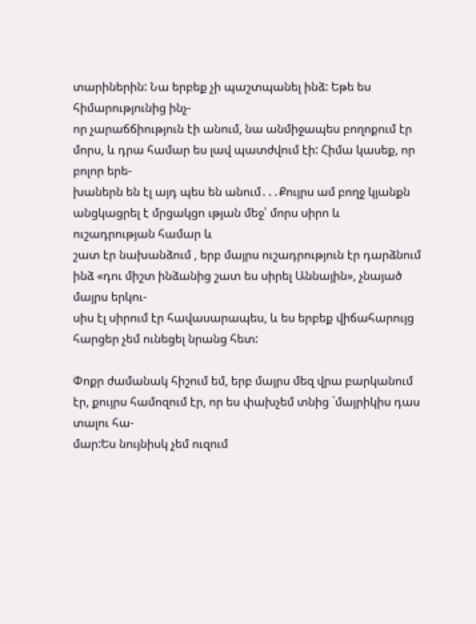տարիներին: Նա երբեք չի պաշտպանել ինձ: Եթե ես հիմարությունից ինչ-
որ չարաճճիություն էի անում, նա անմիջապես բողոքում էր մորս, և դրա համար ես լավ պատժվում էի: Հիմա կասեք, որ բոլոր երե-
խաներն են էլ այդ պես են անում․․․Քույրս ամ բողջ կյանքն անցկացրել է մրցակցո ւթյան մեջ՝ մորս սիրո և ուշադրության համար և
շատ էր նախանձում , երբ մայրս ուշադրություն էր դարձնում ինձ «դու միշտ ինձանից շատ ես սիրել Աննային», չնայած մայրս երկու-
սիս էլ սիրում էր հավասարապես, և ես երբեք վիճահարույց հարցեր չեմ ունեցել նրանց հետ:

Փոքր ժամանակ հիշում եմ, երբ մայրս մեզ վրա բարկանում էր, քույրս համոզում էր, որ ես փախչեմ տնից `մայրիկիս դաս տալու հա-
մար:Ես նույնիսկ չեմ ուզում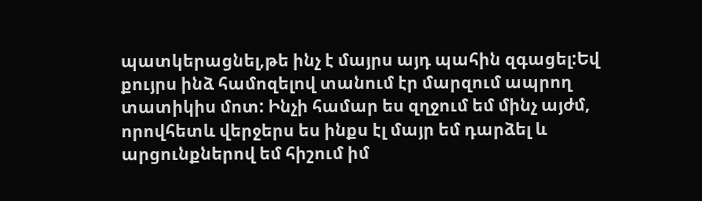պատկերացնել,թե ինչ է մայրս այդ պահին զգացել:Եվ քույրս ինձ համոզելով տանում էր մարզում ապրող
տատիկիս մոտ: Ինչի համար ես զղջում եմ մինչ այժմ, որովհետև վերջերս ես ինքս էլ մայր եմ դարձել և արցունքներով եմ հիշում իմ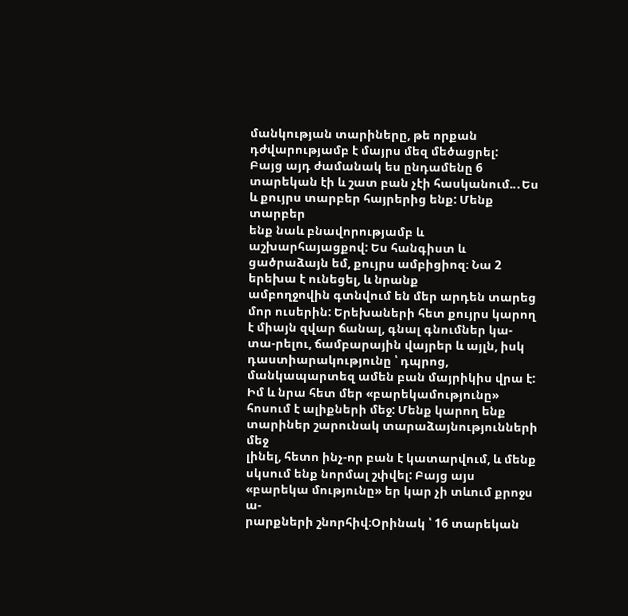մանկության տարիները, թե որքան դժվարությամբ է մայրս մեզ մեծացրել:
Բայց այդ ժամանակ ես ընդամենը 6 տարեկան էի և շատ բան չէի հասկանում..․Ես և քույրս տարբեր հայրերից ենք: Մենք տարբեր
ենք նաև բնավորությամբ և աշխարհայացքով: Ես հանգիստ և ցածրաձայն եմ, քույրս ամբիցիոզ։ Նա 2 երեխա է ունեցել, և նրանք
ամբողջովին գտնվում են մեր արդեն տարեց մոր ուսերին: Երեխաների հետ քույրս կարող է միայն զվար ճանալ, գնալ գնումներ կա-
տա-րելու, ճամբարային վայրեր և այլն, իսկ դաստիարակությունը ՝ դպրոց, մանկապարտեզ ամեն բան մայրիկիս վրա է:
Իմ և նրա հետ մեր «բարեկամությունը» հոսում է ալիքների մեջ: Մենք կարող ենք տարիներ շարունակ տարաձայնությունների մեջ
լինել, հետո ինչ-որ բան է կատարվում, և մենք սկսում ենք նորմալ շփվել: Բայց այս «բարեկա մությունը» եր կար չի տևում քրոջս ա-
րարքների շնորհիվ։Օրինակ ՝ 16 տարեկան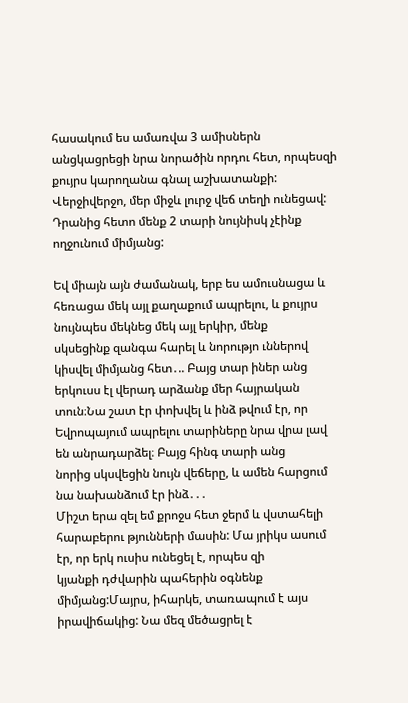հասակում ես ամառվա 3 ամիսներն անցկացրեցի նրա նորածին որդու հետ, որպեսզի
քույրս կարողանա գնալ աշխատանքի: Վերջիվերջո, մեր միջև լուրջ վեճ տեղի ունեցավ: Դրանից հետո մենք 2 տարի նույնիսկ չէինք
ողջունում միմյանց:

Եվ միայն այն ժամանակ, երբ ես ամուսնացա և հեռացա մեկ այլ քաղաքում ապրելու, և քույրս նույնպես մեկնեց մեկ այլ երկիր, մենք
սկսեցինք զանգա հարել և նորությո ւններով կիսվել միմյանց հետ․.. Բայց տար իներ անց երկուսս էլ վերադ արձանք մեր հայրական
տուն։Նա շատ էր փոխվել և ինձ թվում էր, որ Եվրոպայում ապրելու տարիները նրա վրա լավ են անրադարձել։ Բայց հինգ տարի անց
նորից սկսվեցին նույն վեճերը, և ամեն հարցում նա նախանձում էր ինձ․․․
Միշտ երա զել եմ քրոջս հետ ջերմ և վստահելի հարաբերու թյունների մասին: Մա յրիկս ասում էր, որ երկ ուսիս ունեցել է, որպես զի
կյանքի դժվարին պահերին օգնենք միմյանց:Մայրս, իհարկե, տառապում է այս իրավիճակից: Նա մեզ մեծացրել է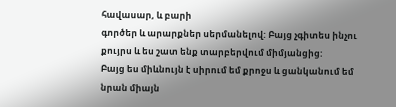հավասար, և բարի
գործեր և արարքներ սերմանելով: Բայց չգիտես ինչու քույրս և ես շատ ենք տարբերվում միմյանցից:
Բայց ես միևնույն է սիրում եմ քրոջս և ցանկանում եմ նրան միայն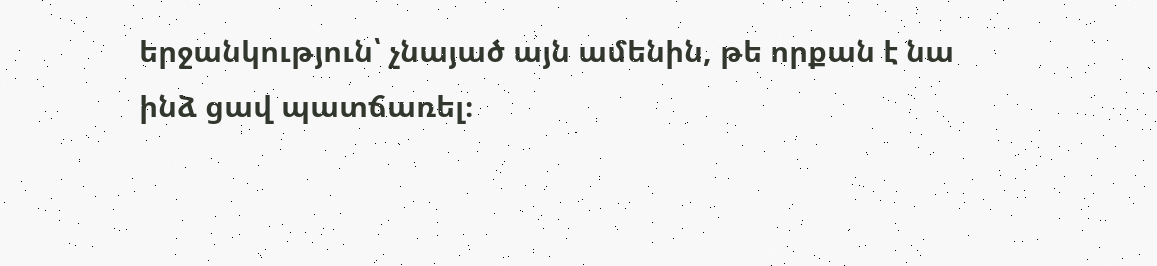երջանկություն՝ չնայած այն ամենին, թե որքան է նա
ինձ ցավ պատճառել։